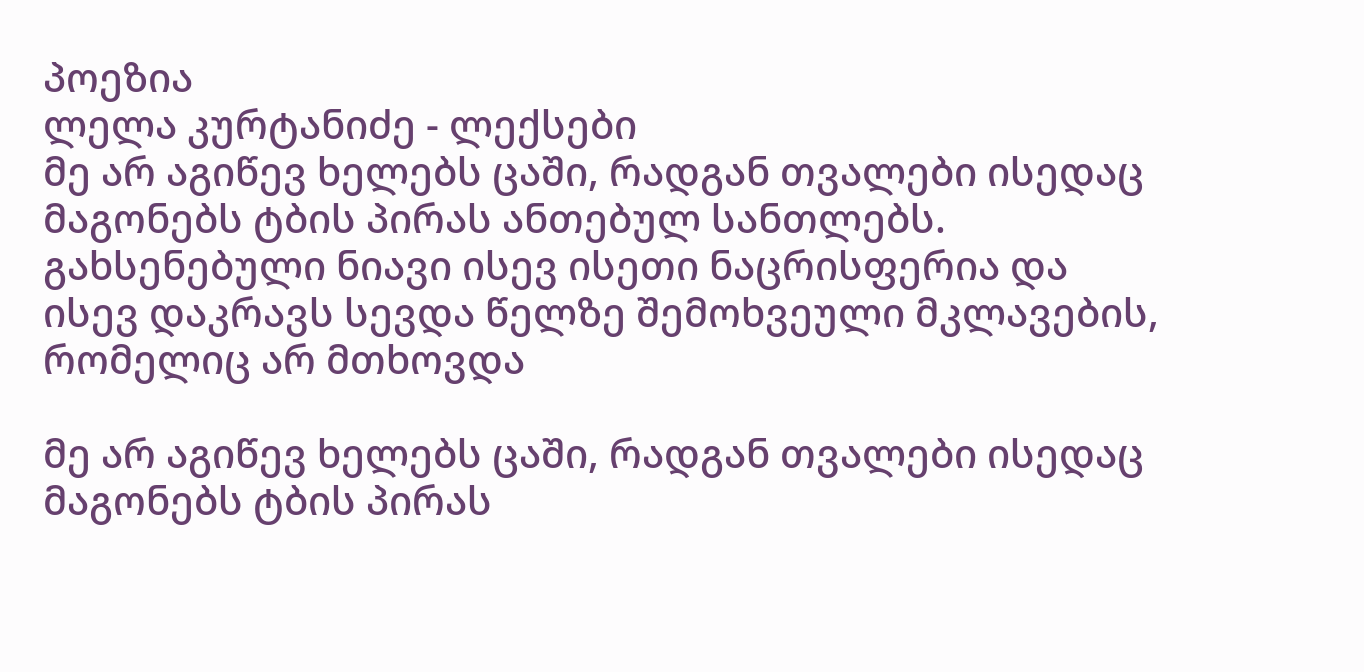პოეზია
ლელა კურტანიძე - ლექსები
მე არ აგიწევ ხელებს ცაში, რადგან თვალები ისედაც მაგონებს ტბის პირას ანთებულ სანთლებს. გახსენებული ნიავი ისევ ისეთი ნაცრისფერია და ისევ დაკრავს სევდა წელზე შემოხვეული მკლავების, რომელიც არ მთხოვდა

მე არ აგიწევ ხელებს ცაში, რადგან თვალები ისედაც მაგონებს ტბის პირას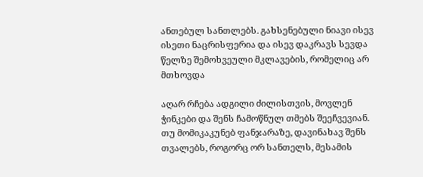ანთებულ სანთლებს. გახსენებული ნიავი ისევ ისეთი ნაცრისფერია და ისევ დაკრავს სევდა წელზე შემოხვეული მკლავების, რომელიც არ მთხოვდა

აღარ რჩება ადგილი ძილისთვის, მოვლენ ჭინკები და შენს ჩამოწნულ თმებს შეეჩვევიან. თუ მომიკაკუნებ ფანჯარაზე, დავინახავ შენს თვალებს, როგორც ორ სანთელს, მესამის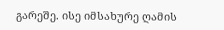გარეშე. ისე იმსახურე ღამის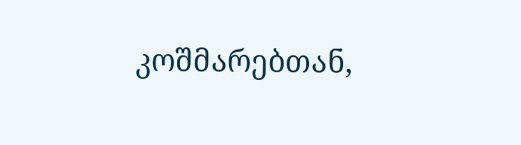კოშმარებთან,